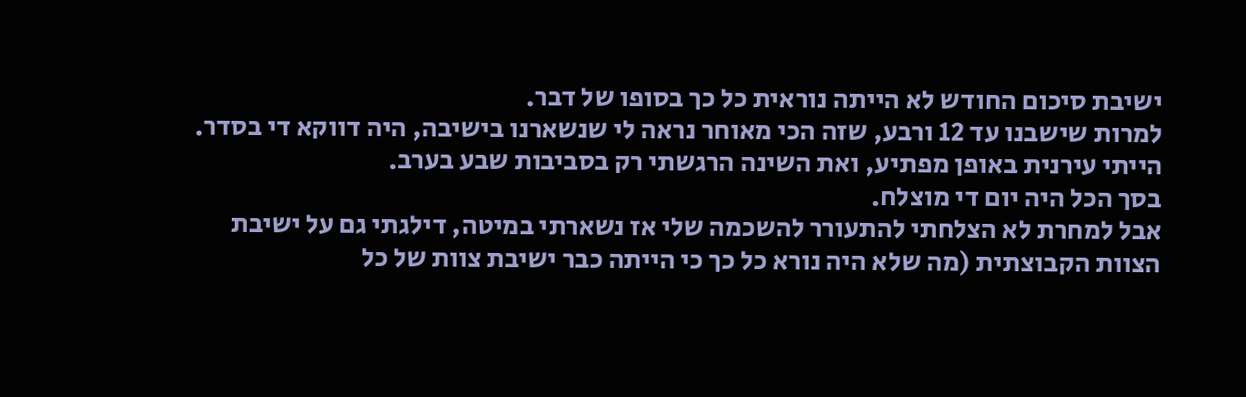ישיבת סיכום החודש לא הייתה נוראית כל כך בסופו של דבר.
למרות שישבנו עד 12 ורבע, שזה הכי מאוחר נראה לי שנשארנו בישיבה, היה דווקא די בסדר. הייתי עירנית באופן מפתיע, ואת השינה הרגשתי רק בסביבות שבע בערב.
בסך הכל היה יום די מוצלח.
אבל למחרת לא הצלחתי להתעורר להשכמה שלי אז נשארתי במיטה, דילגתי גם על ישיבת הצוות הקבוצתית (מה שלא היה נורא כל כך כי הייתה כבר ישיבת צוות של כל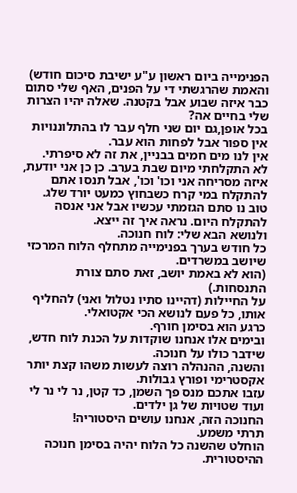הפנימייה ביום ראשון ע"ע ישיבת סיכום חודש) והאמת שהרגשתי די על הפנים, האף שלי סתום כבר איזה שבוע אבל בקטנה. שאלה יהיו הצרות שלי בחיים אה?
בכל אופן,גם יום שני חלף עבר לו בהתלוננויות אין ספור אבל לפחות הוא עבר.
אין לנו מים חמים בבניין, את זה לא סיפרתי.
לא התקלחתי מיום שבת בערב. כן כן אני יודעת, איזה מסריחה אני וכו' וכו', אבל תנסו אתם להתקלח במי קרח כשבחוץ כמעט יורד שלג.
טוב נו סתם הגזמתי עכשיו אבל אני אנסה להתקלח היום. נראה איך זה ייצא.
ולנושא הבא שלי: לוח חנוכה.
כל חודש בערך בפנימייה מתחלף הלוח המרכזי שיושב במשרדים.
(הוא לא באמת יושב, זאת סתם צורת התנסחות.)
על החיילות (דהיינו סתיו נטלול ואני) להחליף אותו, כל פעם לנושא הכי אקטואלי.
כרגע הוא בסימן חורף.
ובימים אלו אנחנו שוקדות על הכנת לוח חדש, שידבר כולו על חנוכה.
והשנה, ההנהלה רוצה לעשות משהו קצת יותר אקסטרימי ופורץ גבולות.
עזבו אתכם מנס פך השמן, כד קטן, נר לי נר לי ועוד שטויות של גן ילדים.
החנוכה הזה, אנחנו עושים היסטוריה!
תרתי משמע.
הוחלט שהשנה כל הלוח יהיה בסימן חנוכה ההיסטורית.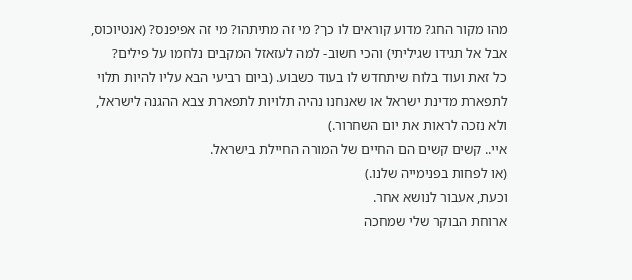מהו מקור החג? מדוע קוראים לו כך? מי זה מתיתהו? מי זה אפיפנס? (אנטיוכוס, אבל אל תגידו שגיליתי) והכי חשוב- למה לעזאזל המקבים נלחמו על פילים?
כל זאת ועוד בלוח שיתחדש לו בעוד כשבוע. (ביום רביעי הבא עליו להיות תלוי לתפארת מדינת ישראל או שאנחנו נהיה תלויות לתפארת צבא ההגנה לישראל, ולא נזכה לראות את יום השחרור.)
איי.. קשים קשים הם החיים של המורה החיילת בישראל.
(או לפחות בפנימייה שלנו.)
וכעת, אעבור לנושא אחר.
ארוחת הבוקר שלי שמחכה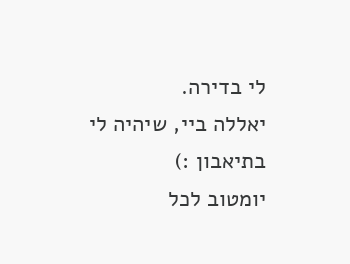לי בדירה.
יאללה ביי, שיהיה לי בתיאבון :)
יומטוב לכל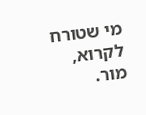מי שטורח לקרוא,
מור.